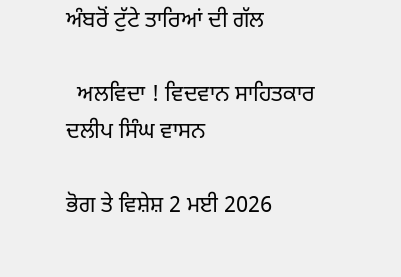ਅੰਬਰੋਂ ਟੁੱਟੇ ਤਾਰਿਆਂ ਦੀ ਗੱਲ

  ਅਲਵਿਦਾ ! ਵਿਦਵਾਨ ਸਾਹਿਤਕਾਰ ਦਲੀਪ ਸਿੰਘ ਵਾਸਨ

ਭੋਗ ਤੇ ਵਿਸ਼ੇਸ਼ 2 ਮਈ 2026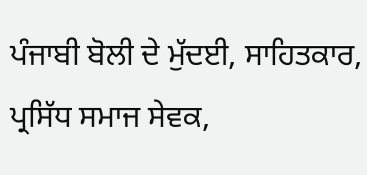ਪੰਜਾਬੀ ਬੋਲੀ ਦੇ ਮੁੱਦਈ, ਸਾਹਿਤਕਾਰ, ਪ੍ਰਸਿੱਧ ਸਮਾਜ ਸੇਵਕ,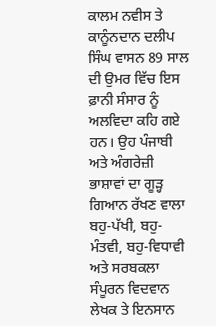ਕਾਲਮ ਨਵੀਸ ਤੇ ਕਾਨੂੰਨਦਾਨ ਦਲੀਪ ਸਿੰਘ ਵਾਸਨ 89 ਸਾਲ ਦੀ ਉਮਰ ਵਿੱਚ ਇਸ ਫ਼ਾਨੀ ਸੰਸਾਰ ਨੂੰ ਅਲਵਿਦਾ ਕਹਿ ਗਏ ਹਨ। ਉਹ ਪੰਜਾਬੀ ਅਤੇ ਅੰਗਰੇਜ਼ੀ ਭਾਸ਼ਾਵਾਂ ਦਾ ਗੂੜ੍ਹ ਗਿਆਨ ਰੱਖਣ ਵਾਲਾ ਬਹੁ-ਪੱਖੀ, ਬਹੁ-ਮੰਤਵੀ, ਬਹੁ-ਵਿਧਾਵੀ ਅਤੇ ਸਰਬਕਲਾ ਸੰਪੂਰਨ ਵਿਦਵਾਨ ਲੇਖਕ ਤੇ ਇਨਸਾਨ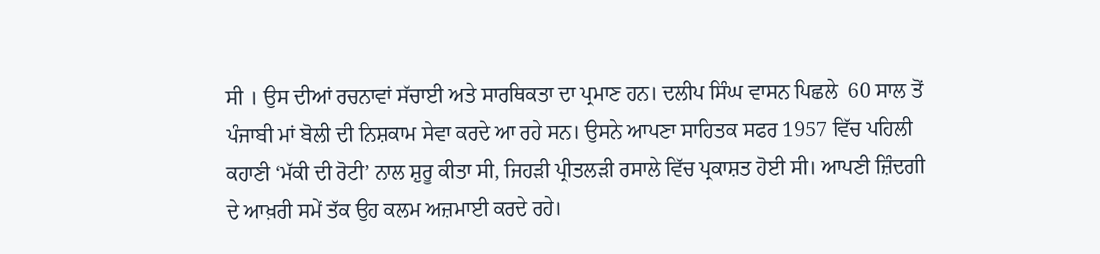ਸੀ । ਉਸ ਦੀਆਂ ਰਚਨਾਵਾਂ ਸੱਚਾਈ ਅਤੇ ਸਾਰਥਿਕਤਾ ਦਾ ਪ੍ਰਮਾਣ ਹਨ। ਦਲੀਪ ਸਿੰਘ ਵਾਸਨ ਪਿਛਲੇ  60 ਸਾਲ ਤੋਂ ਪੰਜਾਬੀ ਮਾਂ ਬੋਲੀ ਦੀ ਨਿਸ਼ਕਾਮ ਸੇਵਾ ਕਰਦੇ ਆ ਰਹੇ ਸਨ। ਉਸਨੇ ਆਪਣਾ ਸਾਹਿਤਕ ਸਫਰ 1957 ਵਿੱਚ ਪਹਿਲੀ ਕਹਾਣੀ ‘ਮੱਕੀ ਦੀ ਰੋਟੀ’ ਨਾਲ ਸ਼ੁਰੂ ਕੀਤਾ ਸੀ, ਜਿਹੜੀ ਪ੍ਰੀਤਲੜੀ ਰਸਾਲੇ ਵਿੱਚ ਪ੍ਰਕਾਸ਼ਤ ਹੋਈ ਸੀ। ਆਪਣੀ ਜ਼ਿੰਦਗੀ ਦੇ ਆਖ਼ਰੀ ਸਮੇਂ ਤੱਕ ਉਹ ਕਲਮ ਅਜ਼ਮਾਈ ਕਰਦੇ ਰਹੇ।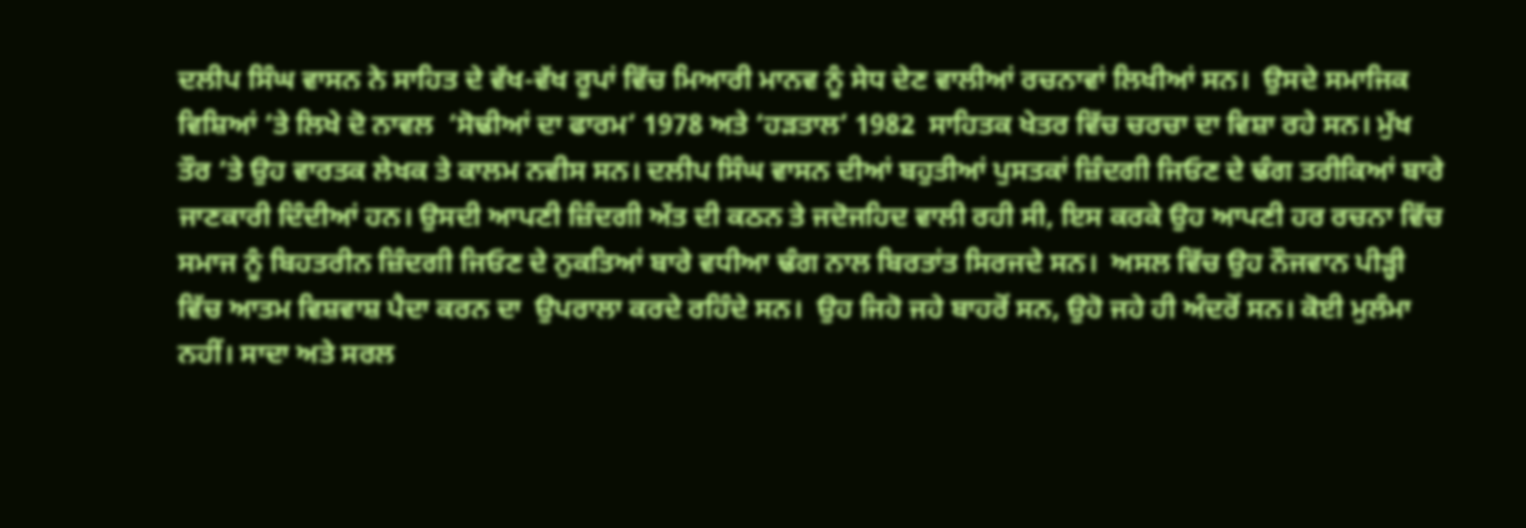ਦਲੀਪ ਸਿੰਘ ਵਾਸਨ ਨੇ ਸਾਹਿਤ ਦੇ ਵੱਖ-ਵੱਖ ਰੂਪਾਂ ਵਿੱਚ ਮਿਆਰੀ ਮਾਨਵ ਨੂੰ ਸੇਧ ਦੇਣ ਵਾਲੀਆਂ ਰਚਨਾਵਾਂ ਲਿਖੀਆਂ ਸਨ।  ਉਸਦੇ ਸਮਾਜਿਕ ਵਿਸ਼ਿਆਂ ‘ਤੇ ਲਿਖੇ ਦੋ ਨਾਵਲ  ‘ਸੋਢੀਆਂ ਦਾ ਫਾਰਮ’ 1978 ਅਤੇ ‘ਹੜਤਾਲ’ 1982  ਸਾਹਿਤਕ ਖੇਤਰ ਵਿੱਚ ਚਰਚਾ ਦਾ ਵਿਸ਼ਾ ਰਹੇ ਸਨ। ਮੁੱਖ ਤੌਰ ‘ਤੇ ਉਹ ਵਾਰਤਕ ਲੇਖਕ ਤੇ ਕਾਲਮ ਨਵੀਸ ਸਨ। ਦਲੀਪ ਸਿੰਘ ਵਾਸਨ ਦੀਆਂ ਬਹੁਤੀਆਂ ਪੁਸਤਕਾਂ ਜ਼ਿੰਦਗੀ ਜਿਓਣ ਦੇ ਢੰਗ ਤਰੀਕਿਆਂ ਬਾਰੇ ਜਾਣਕਾਰੀ ਦਿੰਦੀਆਂ ਹਨ। ਉਸਦੀ ਆਪਣੀ ਜ਼ਿੰਦਗੀ ਅੱਤ ਦੀ ਕਠਨ ਤੇ ਜਦੋਜਹਿਦ ਵਾਲੀ ਰਹੀ ਸੀ, ਇਸ ਕਰਕੇ ਉਹ ਆਪਣੀ ਹਰ ਰਚਨਾ ਵਿੱਚ ਸਮਾਜ ਨੂੰ ਬਿਹਤਰੀਨ ਜ਼ਿੰਦਗੀ ਜਿਓਣ ਦੇ ਨੁਕਤਿਆਂ ਬਾਰੇ ਵਧੀਆ ਢੰਗ ਨਾਲ ਬਿਰਤਾਂਤ ਸਿਰਜਦੇ ਸਨ।  ਅਸਲ ਵਿੱਚ ਉਹ ਨੌਜਵਾਨ ਪੀੜ੍ਹੀ ਵਿੱਚ ਆਤਮ ਵਿਸ਼ਵਾਸ਼ ਪੈਦਾ ਕਰਨ ਦਾ  ਉਪਰਾਲਾ ਕਰਦੇ ਰਹਿੰਦੇ ਸਨ।  ਉਹ ਜਿਹੋ ਜਹੇ ਬਾਹਰੋਂ ਸਨ, ਉਹੋ ਜਹੇ ਹੀ ਅੰਦਰੋਂ ਸਨ। ਕੋਈ ਮੁਲੰਮਾ ਨਹੀਂ। ਸਾਦਾ ਅਤੇ ਸਰਲ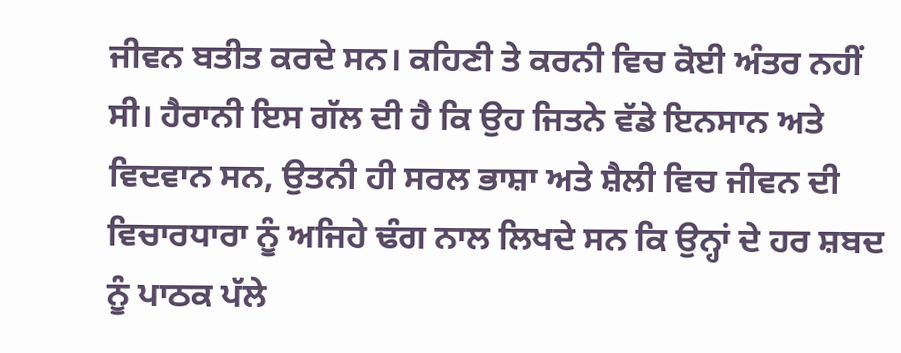ਜੀਵਨ ਬਤੀਤ ਕਰਦੇ ਸਨ। ਕਹਿਣੀ ਤੇ ਕਰਨੀ ਵਿਚ ਕੋਈ ਅੰਤਰ ਨਹੀਂ ਸੀ। ਹੈਰਾਨੀ ਇਸ ਗੱਲ ਦੀ ਹੈ ਕਿ ਉਹ ਜਿਤਨੇ ਵੱਡੇ ਇਨਸਾਨ ਅਤੇ ਵਿਦਵਾਨ ਸਨ, ਉਤਨੀ ਹੀ ਸਰਲ ਭਾਸ਼ਾ ਅਤੇ ਸ਼ੈਲੀ ਵਿਚ ਜੀਵਨ ਦੀ ਵਿਚਾਰਧਾਰਾ ਨੂੰ ਅਜਿਹੇ ਢੰਗ ਨਾਲ ਲਿਖਦੇ ਸਨ ਕਿ ਉਨ੍ਹਾਂ ਦੇ ਹਰ ਸ਼ਬਦ ਨੂੰ ਪਾਠਕ ਪੱਲੇ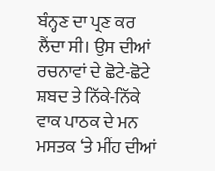ਬੰਨ੍ਹਣ ਦਾ ਪ੍ਰਣ ਕਰ ਲੈਂਦਾ ਸੀ। ਉਸ ਦੀਆਂ ਰਚਨਾਵਾਂ ਦੇ ਛੋਟੇ-ਛੋਟੇ ਸ਼ਬਦ ਤੇ ਨਿੱਕੇ-ਨਿੱਕੇ ਵਾਕ ਪਾਠਕ ਦੇ ਮਨ ਮਸਤਕ ‘ਤੇ ਮੀਂਹ ਦੀਆਂ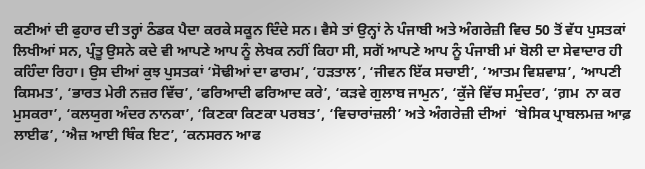ਕਣੀਆਂ ਦੀ ਫੁਹਾਰ ਦੀ ਤਰ੍ਹਾਂ ਠੰਡਕ ਪੈਦਾ ਕਰਕੇ ਸਕੂਨ ਦਿੰਦੇ ਸਨ। ਵੈਸੇ ਤਾਂ ਉਨ੍ਹਾਂ ਨੇ ਪੰਜਾਬੀ ਅਤੇ ਅੰਗਰੇਜ਼ੀ ਵਿਚ 50 ਤੋਂ ਵੱਧ ਪੁਸਤਕਾਂ ਲਿਖੀਆਂ ਸਨ, ਪ੍ਰੰਤੂ ਉਸਨੇ ਕਦੇ ਵੀ ਆਪਣੇ ਆਪ ਨੂੰ ਲੇਖਕ ਨਹੀਂ ਕਿਹਾ ਸੀ, ਸਗੋਂ ਆਪਣੇ ਆਪ ਨੂੰ ਪੰਜਾਬੀ ਮਾਂ ਬੋਲੀ ਦਾ ਸੇਵਾਦਾਰ ਹੀ ਕਹਿੰਦਾ ਰਿਹਾ। ਉਸ ਦੀਆਂ ਕੁਝ ਪੁਸਤਕਾਂ ‘ਸੋਢੀਆਂ ਦਾ ਫਾਰਮ’, ‘ਹੜਤਾਲ’, ‘ਜੀਵਨ ਇੱਕ ਸਚਾਈ’, ‘ਆਤਮ ਵਿਸ਼ਵਾਸ਼’, ‘ਆਪਣੀ ਕਿਸਮਤ’, ‘ਭਾਰਤ ਮੇਰੀ ਨਜ਼ਰ ਵਿੱਚ’, ‘ਫਰਿਆਦੀ ਫਰਿਆਦ ਕਰੇ’, ‘ਕੜਵੇ ਗੁਲਾਬ ਜਾਮੁਨ’, ‘ਕੁੱਜੇ ਵਿੱਚ ਸਮੁੰਦਰ’, ‘ਗ਼ਮ  ਨਾ ਕਰ ਮੁਸਕਰਾ’, ‘ਕਲਯੁਗ ਅੰਦਰ ਨਾਨਕਾ’, ‘ਕਿਣਕਾ ਕਿਣਕਾ ਪਰਬਤ’, ‘ਵਿਚਾਰਾਂਜ਼ਲੀ’ ਅਤੇ ਅੰਗਰੇਜ਼ੀ ਦੀਆਂ  ‘ਬੇਸਿਕ ਪ੍ਰਾਬਲਮਜ਼ ਆਫ਼ ਲਾਈਫ’, ‘ਐਜ਼ ਆਈ ਥਿੰਕ ਇਟ’, ‘ਕਨਸਰਨ ਆਫ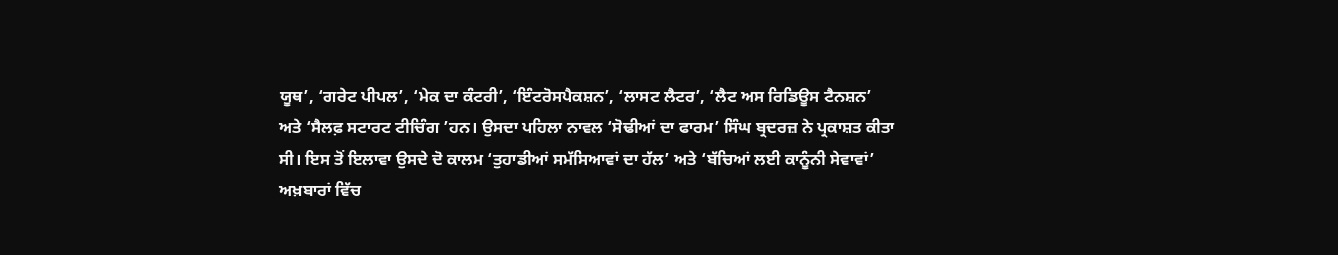ਯੂਥ’, ‘ਗਰੇਟ ਪੀਪਲ’, ‘ਮੇਕ ਦਾ ਕੰਟਰੀ’, ‘ਇੰਟਰੋਸਪੈਕਸ਼ਨ’, ‘ਲਾਸਟ ਲੈਟਰ’, ‘ਲੈਟ ਅਸ ਰਿਡਿਊਸ ਟੈਨਸ਼ਨ’ ਅਤੇ ‘ਸੈਲਫ਼ ਸਟਾਰਟ ਟੀਚਿੰਗ ’ਹਨ। ਉਸਦਾ ਪਹਿਲਾ ਨਾਵਲ ‘ਸੋਢੀਆਂ ਦਾ ਫਾਰਮ’ ਸਿੰਘ ਬ੍ਰਦਰਜ਼ ਨੇ ਪ੍ਰਕਾਸ਼ਤ ਕੀਤਾ ਸੀ। ਇਸ ਤੋਂ ਇਲਾਵਾ ਉਸਦੇ ਦੋ ਕਾਲਮ ‘ਤੁਹਾਡੀਆਂ ਸਮੱਸਿਆਵਾਂ ਦਾ ਹੱਲ’ ਅਤੇ ‘ਬੱਚਿਆਂ ਲਈ ਕਾਨੂੰਨੀ ਸੇਵਾਵਾਂ’ ਅਖ਼ਬਾਰਾਂ ਵਿੱਚ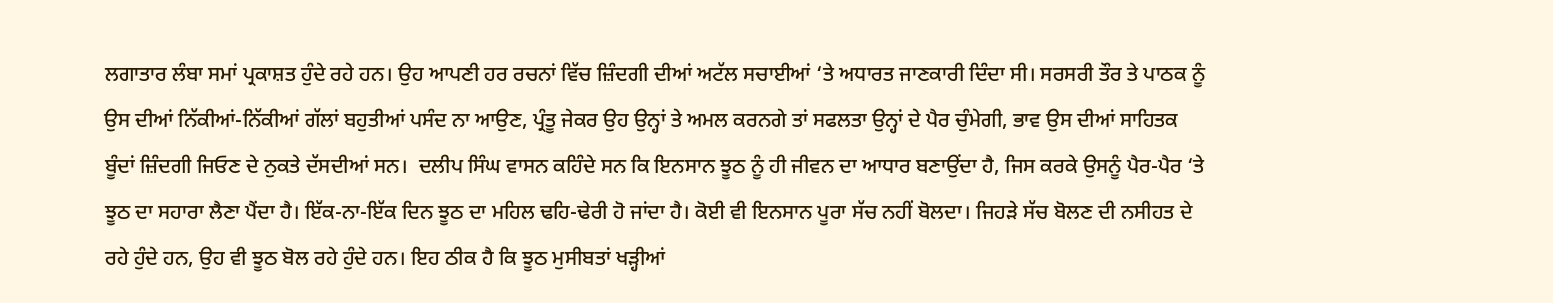ਲਗਾਤਾਰ ਲੰਬਾ ਸਮਾਂ ਪ੍ਰਕਾਸ਼ਤ ਹੁੰਦੇ ਰਹੇ ਹਨ। ਉਹ ਆਪਣੀ ਹਰ ਰਚਨਾਂ ਵਿੱਚ ਜ਼ਿੰਦਗੀ ਦੀਆਂ ਅਟੱਲ ਸਚਾਈਆਂ ‘ਤੇ ਅਧਾਰਤ ਜਾਣਕਾਰੀ ਦਿੰਦਾ ਸੀ। ਸਰਸਰੀ ਤੌਰ ਤੇ ਪਾਠਕ ਨੂੰ ਉਸ ਦੀਆਂ ਨਿੱਕੀਆਂ-ਨਿੱਕੀਆਂ ਗੱਲਾਂ ਬਹੁਤੀਆਂ ਪਸੰਦ ਨਾ ਆਉਣ, ਪ੍ਰੰਤੂ ਜੇਕਰ ਉਹ ਉਨ੍ਹਾਂ ਤੇ ਅਮਲ ਕਰਨਗੇ ਤਾਂ ਸਫਲਤਾ ਉਨ੍ਹਾਂ ਦੇ ਪੈਰ ਚੁੰਮੇਗੀ, ਭਾਵ ਉਸ ਦੀਆਂ ਸਾਹਿਤਕ ਬੂੰਦਾਂ ਜ਼ਿੰਦਗੀ ਜਿਓਣ ਦੇ ਨੁਕਤੇ ਦੱਸਦੀਆਂ ਸਨ।  ਦਲੀਪ ਸਿੰਘ ਵਾਸਨ ਕਹਿੰਦੇ ਸਨ ਕਿ ਇਨਸਾਨ ਝੂਠ ਨੂੰ ਹੀ ਜੀਵਨ ਦਾ ਆਧਾਰ ਬਣਾਉਂਦਾ ਹੈ, ਜਿਸ ਕਰਕੇ ਉਸਨੂੰ ਪੈਰ-ਪੈਰ ‘ਤੇ ਝੂਠ ਦਾ ਸਹਾਰਾ ਲੈਣਾ ਪੈਂਦਾ ਹੈ। ਇੱਕ-ਨਾ-ਇੱਕ ਦਿਨ ਝੂਠ ਦਾ ਮਹਿਲ ਢਹਿ-ਢੇਰੀ ਹੋ ਜਾਂਦਾ ਹੈ। ਕੋਈ ਵੀ ਇਨਸਾਨ ਪੂਰਾ ਸੱਚ ਨਹੀਂ ਬੋਲਦਾ। ਜਿਹੜੇ ਸੱਚ ਬੋਲਣ ਦੀ ਨਸੀਹਤ ਦੇ ਰਹੇ ਹੁੰਦੇ ਹਨ, ਉਹ ਵੀ ਝੂਠ ਬੋਲ ਰਹੇ ਹੁੰਦੇ ਹਨ। ਇਹ ਠੀਕ ਹੈ ਕਿ ਝੂਠ ਮੁਸੀਬਤਾਂ ਖੜ੍ਹੀਆਂ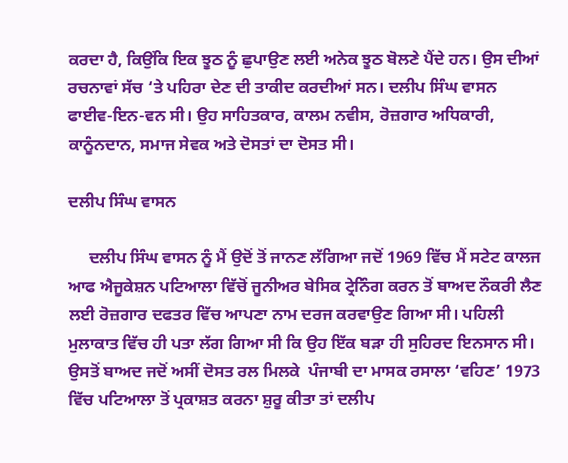ਕਰਦਾ ਹੈ, ਕਿਉਂਕਿ ਇਕ ਝੂਠ ਨੂੰ ਛੁਪਾਉਣ ਲਈ ਅਨੇਕ ਝੂਠ ਬੋਲਣੇ ਪੈਂਦੇ ਹਨ। ਉਸ ਦੀਆਂ ਰਚਨਾਵਾਂ ਸੱਚ ‘ਤੇ ਪਹਿਰਾ ਦੇਣ ਦੀ ਤਾਕੀਦ ਕਰਦੀਆਂ ਸਨ। ਦਲੀਪ ਸਿੰਘ ਵਾਸਨ ਫਾਈਵ-ਇਨ-ਵਨ ਸੀ। ਉਹ ਸਾਹਿਤਕਾਰ, ਕਾਲਮ ਨਵੀਸ, ਰੋਜ਼ਗਾਰ ਅਧਿਕਾਰੀ, ਕਾਨੂੰਨਦਾਨ, ਸਮਾਜ ਸੇਵਕ ਅਤੇ ਦੋਸਤਾਂ ਦਾ ਦੋਸਤ ਸੀ।

ਦਲੀਪ ਸਿੰਘ ਵਾਸਨ

     ਦਲੀਪ ਸਿੰਘ ਵਾਸਨ ਨੂੰ ਮੈਂ ਉਦੋਂ ਤੋਂ ਜਾਨਣ ਲੱਗਿਆ ਜਦੋਂ 1969 ਵਿੱਚ ਮੈਂ ਸਟੇਟ ਕਾਲਜ ਆਫ ਐਜੂਕੇਸ਼ਨ ਪਟਿਆਲਾ ਵਿੱਚੋਂ ਜੂਨੀਅਰ ਬੇਸਿਕ ਟ੍ਰੇਨਿੰਗ ਕਰਨ ਤੋਂ ਬਾਅਦ ਨੌਕਰੀ ਲੈਣ ਲਈ ਰੋਜ਼ਗਾਰ ਦਫਤਰ ਵਿੱਚ ਆਪਣਾ ਨਾਮ ਦਰਜ ਕਰਵਾਉਣ ਗਿਆ ਸੀ। ਪਹਿਲੀ ਮੁਲਾਕਾਤ ਵਿੱਚ ਹੀ ਪਤਾ ਲੱਗ ਗਿਆ ਸੀ ਕਿ ਉਹ ਇੱਕ ਬੜਾ ਹੀ ਸੁਹਿਰਦ ਇਨਸਾਨ ਸੀ। ਉਸਤੋਂ ਬਾਅਦ ਜਦੋਂ ਅਸੀਂ ਦੋਸਤ ਰਲ ਮਿਲਕੇ  ਪੰਜਾਬੀ ਦਾ ਮਾਸਕ ਰਸਾਲਾ ‘ਵਹਿਣ’ 1973 ਵਿੱਚ ਪਟਿਆਲਾ ਤੋਂ ਪ੍ਰਕਾਸ਼ਤ ਕਰਨਾ ਸ਼ੁਰੂ ਕੀਤਾ ਤਾਂ ਦਲੀਪ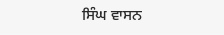ਸਿੰਘ ਵਾਸਨ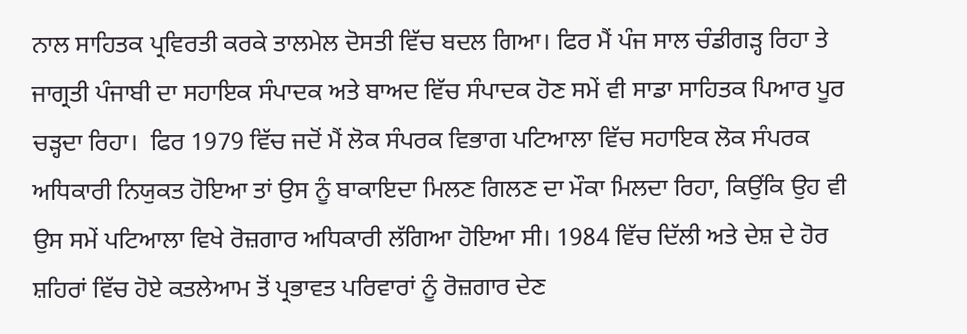ਨਾਲ ਸਾਹਿਤਕ ਪ੍ਰਵਿਰਤੀ ਕਰਕੇ ਤਾਲਮੇਲ ਦੋਸਤੀ ਵਿੱਚ ਬਦਲ ਗਿਆ। ਫਿਰ ਮੈਂ ਪੰਜ ਸਾਲ ਚੰਡੀਗੜ੍ਹ ਰਿਹਾ ਤੇ ਜਾਗ੍ਰਤੀ ਪੰਜਾਬੀ ਦਾ ਸਹਾਇਕ ਸੰਪਾਦਕ ਅਤੇ ਬਾਅਦ ਵਿੱਚ ਸੰਪਾਦਕ ਹੋਣ ਸਮੇਂ ਵੀ ਸਾਡਾ ਸਾਹਿਤਕ ਪਿਆਰ ਪੂਰ ਚੜ੍ਹਦਾ ਰਿਹਾ।  ਫਿਰ 1979 ਵਿੱਚ ਜਦੋਂ ਮੈਂ ਲੋਕ ਸੰਪਰਕ ਵਿਭਾਗ ਪਟਿਆਲਾ ਵਿੱਚ ਸਹਾਇਕ ਲੋਕ ਸੰਪਰਕ ਅਧਿਕਾਰੀ ਨਿਯੁਕਤ ਹੋਇਆ ਤਾਂ ਉਸ ਨੂੰ ਬਾਕਾਇਦਾ ਮਿਲਣ ਗਿਲਣ ਦਾ ਮੌਕਾ ਮਿਲਦਾ ਰਿਹਾ, ਕਿਉਂਕਿ ਉਹ ਵੀ ਉਸ ਸਮੇਂ ਪਟਿਆਲਾ ਵਿਖੇ ਰੋਜ਼ਗਾਰ ਅਧਿਕਾਰੀ ਲੱਗਿਆ ਹੋਇਆ ਸੀ। 1984 ਵਿੱਚ ਦਿੱਲੀ ਅਤੇ ਦੇਸ਼ ਦੇ ਹੋਰ ਸ਼ਹਿਰਾਂ ਵਿੱਚ ਹੋਏ ਕਤਲੇਆਮ ਤੋਂ ਪ੍ਰਭਾਵਤ ਪਰਿਵਾਰਾਂ ਨੂੰ ਰੋਜ਼ਗਾਰ ਦੇਣ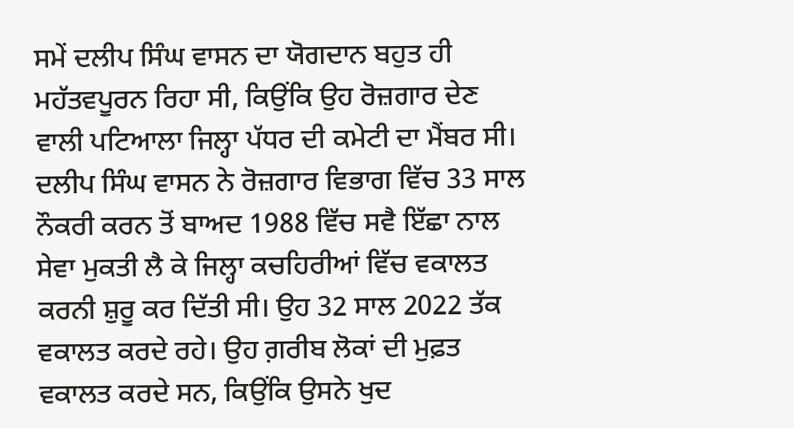ਸਮੇਂ ਦਲੀਪ ਸਿੰਘ ਵਾਸਨ ਦਾ ਯੋਗਦਾਨ ਬਹੁਤ ਹੀ ਮਹੱਤਵਪੂਰਨ ਰਿਹਾ ਸੀ, ਕਿਉਂਕਿ ਉਹ ਰੋਜ਼ਗਾਰ ਦੇਣ ਵਾਲੀ ਪਟਿਆਲਾ ਜਿਲ੍ਹਾ ਪੱਧਰ ਦੀ ਕਮੇਟੀ ਦਾ ਮੈਂਬਰ ਸੀ। ਦਲੀਪ ਸਿੰਘ ਵਾਸਨ ਨੇ ਰੋਜ਼ਗਾਰ ਵਿਭਾਗ ਵਿੱਚ 33 ਸਾਲ ਨੌਕਰੀ ਕਰਨ ਤੋਂ ਬਾਅਦ 1988 ਵਿੱਚ ਸਵੈ ਇੱਛਾ ਨਾਲ ਸੇਵਾ ਮੁਕਤੀ ਲੈ ਕੇ ਜਿਲ੍ਹਾ ਕਚਹਿਰੀਆਂ ਵਿੱਚ ਵਕਾਲਤ ਕਰਨੀ ਸ਼ੁਰੂ ਕਰ ਦਿੱਤੀ ਸੀ। ਉਹ 32 ਸਾਲ 2022 ਤੱਕ ਵਕਾਲਤ ਕਰਦੇ ਰਹੇ। ਉਹ ਗ਼ਰੀਬ ਲੋਕਾਂ ਦੀ ਮੁਫ਼ਤ ਵਕਾਲਤ ਕਰਦੇ ਸਨ, ਕਿਉਂਕਿ ਉਸਨੇ ਖੁਦ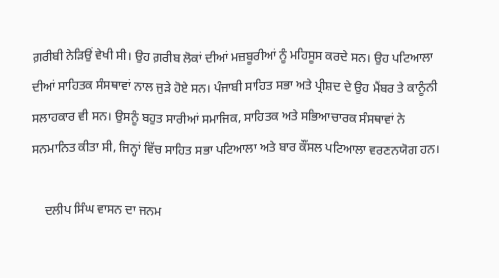ਗ਼ਰੀਬੀ ਨੇੜਿਉਂ ਵੇਖੀ ਸੀ। ਉਹ ਗ਼ਰੀਬ ਲੋਕਾਂ ਦੀਆਂ ਮਜ਼ਬੂਰੀਆਂ ਨੂੰ ਮਹਿਸੂਸ ਕਰਦੇ ਸਨ। ਉਹ ਪਟਿਆਲਾ ਦੀਆਂ ਸਾਹਿਤਕ ਸੰਸਥਾਵਾਂ ਨਾਲ ਜੁੜੇ ਹੋਏ ਸਨ। ਪੰਜਾਬੀ ਸਾਹਿਤ ਸਭਾ ਅਤੇ ਪ੍ਰੀਸ਼ਦ ਦੇ ਉਹ ਮੈਂਬਰ ਤੇ ਕਾਨੂੰਨੀ ਸਲਾਹਕਾਰ ਵੀ ਸਨ। ਉਸਨੂੰ ਬਹੁਤ ਸਾਰੀਆਂ ਸਮਾਜਿਕ, ਸਾਹਿਤਕ ਅਤੇ ਸਭਿਆਚਾਰਕ ਸੰਸਥਾਵਾਂ ਨੇ ਸਨਮਾਨਿਤ ਕੀਤਾ ਸੀ, ਜਿਨ੍ਹਾਂ ਵਿੱਚ ਸਾਹਿਤ ਸਭਾ ਪਟਿਆਲਾ ਅਤੇ ਬਾਰ ਕੌਂਸਲ ਪਟਿਆਲਾ ਵਰਣਨਯੋਗ ਹਨ।

    ਦਲੀਪ ਸਿੰਘ ਵਾਸਨ ਦਾ ਜਨਮ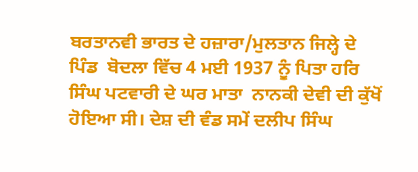ਬਰਤਾਨਵੀ ਭਾਰਤ ਦੇ ਹਜ਼ਾਰਾ/ਮੁਲਤਾਨ ਜਿਲ੍ਹੇ ਦੇ ਪਿੰਡ  ਬੋਦਲਾ ਵਿੱਚ 4 ਮਈ 1937 ਨੂੰ ਪਿਤਾ ਹਰਿ ਸਿੰਘ ਪਟਵਾਰੀ ਦੇ ਘਰ ਮਾਤਾ  ਨਾਨਕੀ ਦੇਵੀ ਦੀ ਕੁੱਖੋਂ ਹੋਇਆ ਸੀ। ਦੇਸ਼ ਦੀ ਵੰਡ ਸਮੇਂ ਦਲੀਪ ਸਿੰਘ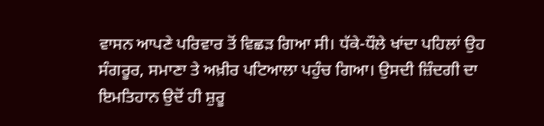ਵਾਸਨ ਆਪਣੇ ਪਰਿਵਾਰ ਤੋਂ ਵਿਛੜ ਗਿਆ ਸੀ। ਧੱਕੇ-ਧੌਲੇ ਖਾਂਦਾ ਪਹਿਲਾਂ ਉਹ ਸੰਗਰੂਰ, ਸਮਾਣਾ ਤੇ ਅਖ਼ੀਰ ਪਟਿਆਲਾ ਪਹੁੰਚ ਗਿਆ। ਉਸਦੀ ਜ਼ਿੰਦਗੀ ਦਾ ਇਮਤਿਹਾਨ ਉਦੋਂ ਹੀ ਸ਼ੁਰੂ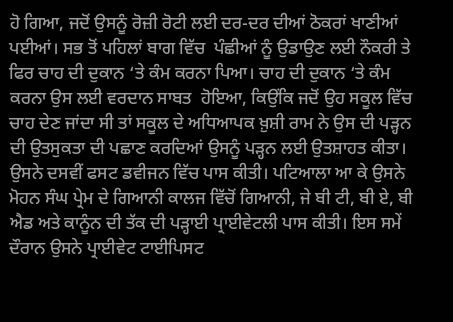ਹੋ ਗਿਆ, ਜਦੋਂ ਉਸਨੂੰ ਰੋਜ਼ੀ ਰੋਟੀ ਲਈ ਦਰ-ਦਰ ਦੀਆਂ ਠੋਕਰਾਂ ਖਾਣੀਆਂ ਪਈਆਂ। ਸਭ ਤੋਂ ਪਹਿਲਾਂ ਬਾਗ ਵਿੱਚ  ਪੰਛੀਆਂ ਨੂੰ ਉਡਾਉਣ ਲਈ ਨੌਕਰੀ ਤੇ ਫਿਰ ਚਾਹ ਦੀ ਦੁਕਾਨ ‘ਤੇ ਕੰਮ ਕਰਨਾ ਪਿਆ। ਚਾਹ ਦੀ ਦੁਕਾਨ ‘ਤੇ ਕੰਮ ਕਰਨਾ ਉਸ ਲਈ ਵਰਦਾਨ ਸਾਬਤ  ਹੋਇਆ, ਕਿਉਂਕਿ ਜਦੋਂ ਉਹ ਸਕੂਲ ਵਿੱਚ ਚਾਹ ਦੇਣ ਜਾਂਦਾ ਸੀ ਤਾਂ ਸਕੂਲ ਦੇ ਅਧਿਆਪਕ ਖ਼ੁਸ਼ੀ ਰਾਮ ਨੇ ਉਸ ਦੀ ਪੜ੍ਹਨ ਦੀ ਉਤਸੁਕਤਾ ਦੀ ਪਛਾਣ ਕਰਦਿਆਂ ਉਸਨੂੰ ਪੜ੍ਹਨ ਲਈ ਉਤਸ਼ਾਹਤ ਕੀਤਾ।  ਉਸਨੇ ਦਸਵੀਂ ਫਸਟ ਡਵੀਜਨ ਵਿੱਚ ਪਾਸ ਕੀਤੀ। ਪਟਿਆਲਾ ਆ ਕੇ ਉਸਨੇ ਮੋਹਨ ਸੰਘ ਪ੍ਰੇਮ ਦੇ ਗਿਆਨੀ ਕਾਲਜ ਵਿੱਚੋਂ ਗਿਆਨੀ, ਜੇ ਬੀ ਟੀ, ਬੀ ਏ, ਬੀ ਐਡ ਅਤੇ ਕਾਨੂੰਨ ਦੀ ਤੱਕ ਦੀ ਪੜ੍ਹਾਈ ਪ੍ਰਾਈਵੇਟਲੀ ਪਾਸ ਕੀਤੀ। ਇਸ ਸਮੇਂ ਦੌਰਾਨ ਉਸਨੇ ਪ੍ਰਾਈਵੇਟ ਟਾਈਪਿਸਟ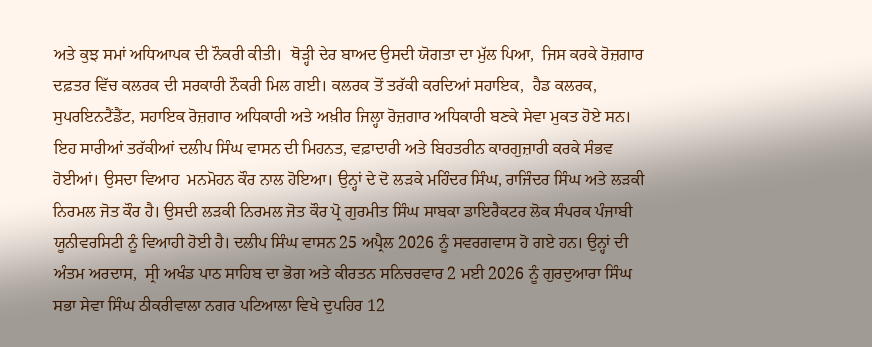ਅਤੇ ਕੁਝ ਸਮਾਂ ਅਧਿਆਪਕ ਦੀ ਨੌਕਰੀ ਕੀਤੀ।  ਥੋੜ੍ਹੀ ਦੇਰ ਬਾਅਦ ਉਸਦੀ ਯੋਗਤਾ ਦਾ ਮੁੱਲ ਪਿਆ,  ਜਿਸ ਕਰਕੇ ਰੋਜ਼ਗਾਰ ਦਫ਼ਤਰ ਵਿੱਚ ਕਲਰਕ ਦੀ ਸਰਕਾਰੀ ਨੌਕਰੀ ਮਿਲ ਗਈ। ਕਲਰਕ ਤੋਂ ਤਰੱਕੀ ਕਰਦਿਆਂ ਸਹਾਇਕ,  ਹੈਡ ਕਲਰਕ, ਸੁਪਰਇਨਟੈਂਡੈਂਟ, ਸਹਾਇਕ ਰੋਜ਼ਗਾਰ ਅਧਿਕਾਰੀ ਅਤੇ ਅਖ਼ੀਰ ਜਿਲ੍ਹਾ ਰੋਜ਼ਗਾਰ ਅਧਿਕਾਰੀ ਬਣਕੇ ਸੇਵਾ ਮੁਕਤ ਹੋਏ ਸਨ।  ਇਹ ਸਾਰੀਆਂ ਤਰੱਕੀਆਂ ਦਲੀਪ ਸਿੰਘ ਵਾਸਨ ਦੀ ਮਿਹਨਤ, ਵਫ਼ਾਦਾਰੀ ਅਤੇ ਬਿਹਤਰੀਨ ਕਾਰਗੁਜ਼ਾਰੀ ਕਰਕੇ ਸੰਭਵ ਹੋਈਆਂ। ਉਸਦਾ ਵਿਆਹ  ਮਨਮੋਹਨ ਕੌਰ ਨਾਲ ਹੋਇਆ। ਉਨ੍ਹਾਂ ਦੇ ਦੋ ਲੜਕੇ ਮਹਿੰਦਰ ਸਿੰਘ, ਰਾਜਿੰਦਰ ਸਿੰਘ ਅਤੇ ਲੜਕੀ ਨਿਰਮਲ ਜੋਤ ਕੌਰ ਹੈ। ਉਸਦੀ ਲੜਕੀ ਨਿਰਮਲ ਜੋਤ ਕੌਰ ਪ੍ਰੋ ਗੁਰਮੀਤ ਸਿੰਘ ਸਾਬਕਾ ਡਾਇਰੈਕਟਰ ਲੋਕ ਸੰਪਰਕ ਪੰਜਾਬੀ ਯੂਨੀਵਰਸਿਟੀ ਨੂੰ ਵਿਆਹੀ ਹੋਈ ਹੈ। ਦਲੀਪ ਸਿੰਘ ਵਾਸਨ 25 ਅਪ੍ਰੈਲ 2026 ਨੂੰ ਸਵਰਗਵਾਸ ਹੋ ਗਏ ਹਨ। ਉਨ੍ਹਾਂ ਦੀ ਅੰਤਮ ਅਰਦਾਸ,  ਸ੍ਰੀ ਅਖੰਡ ਪਾਠ ਸਾਹਿਬ ਦਾ ਭੋਗ ਅਤੇ ਕੀਰਤਨ ਸਨਿਚਰਵਾਰ 2 ਮਈ 2026 ਨੂੰ ਗੁਰਦੁਆਰਾ ਸਿੰਘ ਸਭਾ ਸੇਵਾ ਸਿੰਘ ਠੀਕਰੀਵਾਲਾ ਨਗਰ ਪਟਿਆਲਾ ਵਿਖੇ ਦੁਪਹਿਰ 12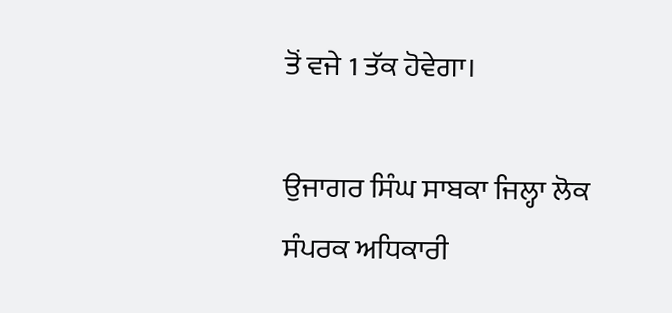ਤੋਂ ਵਜੇ 1 ਤੱਕ ਹੋਵੇਗਾ।

ਉਜਾਗਰ ਸਿੰਘ ਸਾਬਕਾ ਜਿਲ੍ਹਾ ਲੋਕ ਸੰਪਰਕ ਅਧਿਕਾਰੀ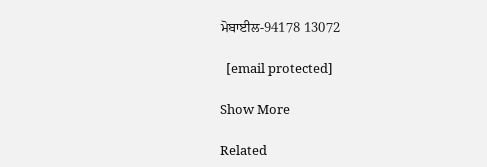ਮੋਬਾਈਲ-94178 13072

  [email protected]

Show More

Related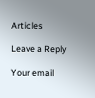Articles

Leave a Reply

Your email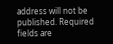address will not be published. Required fields are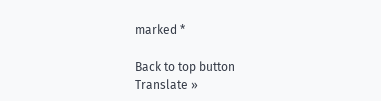marked *

Back to top button
Translate »